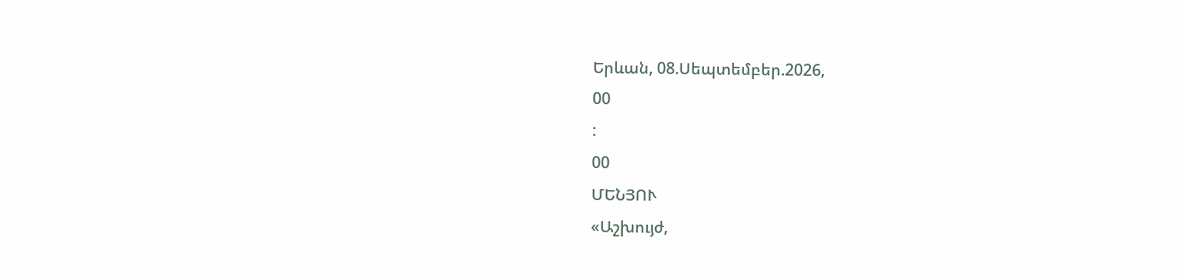Երևան, 08.Սեպտեմբեր.2026,
00
:
00
ՄԵՆՅՈՒ
«Աշխույժ,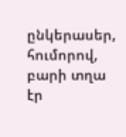ընկերասեր, հումորով, բարի տղա էր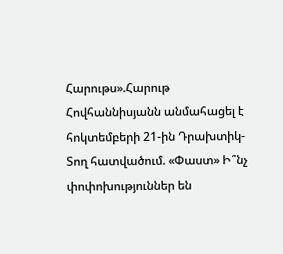Հարութս».Հարութ Հովհաննիսյանն անմահացել է հոկտեմբերի 21-ին Դրախտիկ-Տող հատվածում. «Փաստ» Ի՞նչ փոփոխություններ են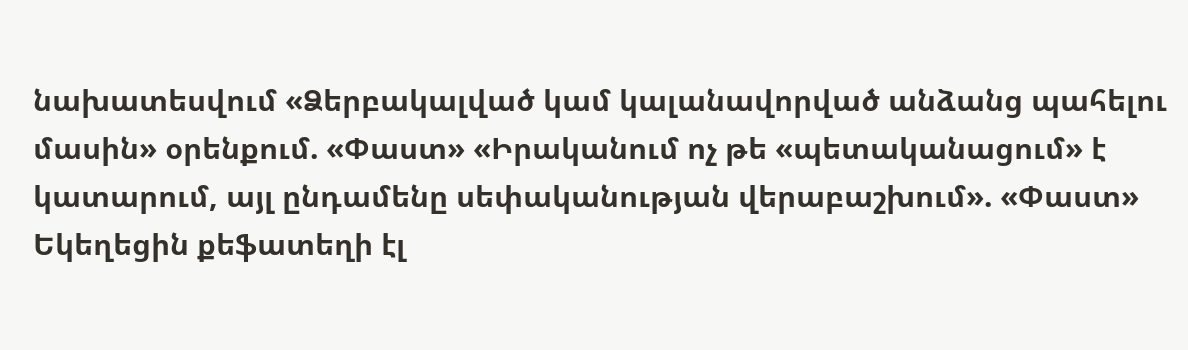նախատեսվում «Ձերբակալված կամ կալանավորված անձանց պահելու մասին» օրենքում. «Փաստ» «Իրականում ոչ թե «պետականացում» է կատարում, այլ ընդամենը սեփականության վերաբաշխում». «Փաստ» Եկեղեցին քեֆատեղի էլ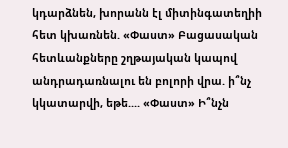կդարձնեն, խորանն էլ միտինգատեղիի հետ կխառնեն. «Փաստ» Բացասական հետևանքները շղթայական կապով անդրադառնալու են բոլորի վրա. ի՞նչ կկատարվի, եթե.... «Փաստ» Ի՞նչն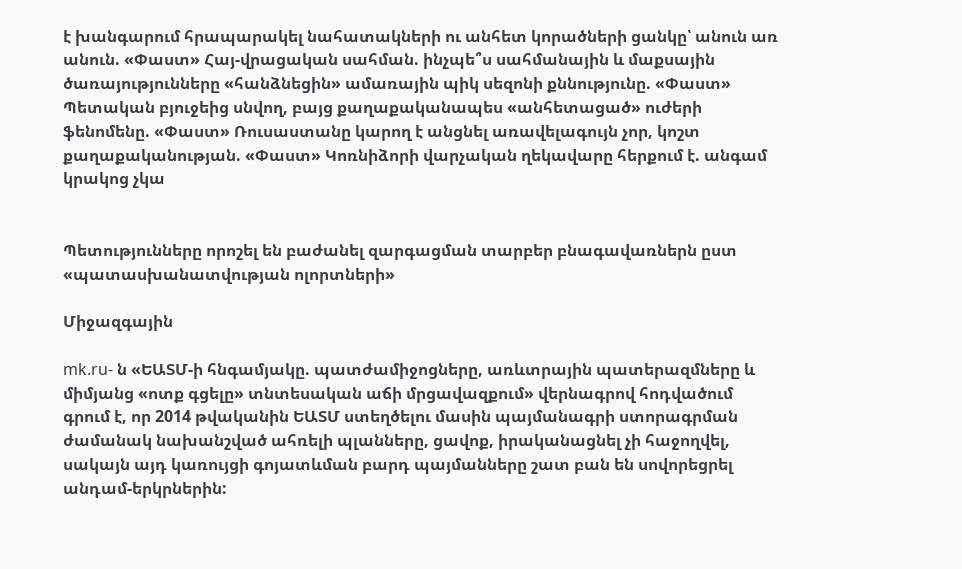է խանգարում հրապարակել նահատակների ու անհետ կորածների ցանկը՝ անուն առ անուն. «Փաստ» Հայ-վրացական սահման. ինչպե՞ս սահմանային և մաքսային ծառայությունները «հանձնեցին» ամառային պիկ սեզոնի քննությունը. «Փաստ» Պետական բյուջեից սնվող, բայց քաղաքականապես «անհետացած» ուժերի ֆենոմենը. «Փաստ» Ռուսաստանը կարող է անցնել առավելագույն չոր, կոշտ քաղաքականության. «Փաստ» Կոռնիձորի վարչական ղեկավարը հերքում է. անգամ կրակոց չկա


Պետությունները որոշել են բաժանել զարգացման տարբեր բնագավառներն ըստ «պատասխանատվության ոլորտների»

Միջազգային

mk.ru- ն «ԵԱՏՄ-ի հնգամյակը. պատժամիջոցները, առևտրային պատերազմները և միմյանց «ոտք գցելը» տնտեսական աճի մրցավազքում» վերնագրով հոդվածում գրում է, որ 2014 թվականին ԵԱՏՄ ստեղծելու մասին պայմանագրի ստորագրման ժամանակ նախանշված ահռելի պլանները, ցավոք, իրականացնել չի հաջողվել, սակայն այդ կառույցի գոյատևման բարդ պայմանները շատ բան են սովորեցրել անդամ-երկրներին: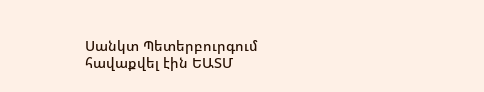Սանկտ Պետերբուրգում հավաքվել էին ԵԱՏՄ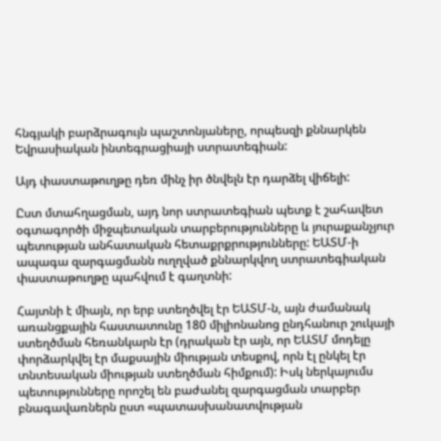հնգյակի բարձրագույն պաշտոնյաները, որպեսզի քննարկեն Եվրասիական ինտեգրացիայի ստրատեգիան:

Այդ փաստաթուղթը դեռ մինչ իր ծնվելն էր դարձել վիճելի:

Ըստ մտահղացման, այդ նոր ստրատեգիան պետք է շահավետ օգտագործի միջպետական տարբերությունները և յուրաքանչյուր պետության անհատական հետաքրքրությունները: ԵԱՏՄ-ի ապագա զարգացմանն ուղղված քննարկվող ստրատեգիական փաստաթուղթը պահվում է գաղտնի:

Հայտնի է միայն, որ երբ ստեղծվել էր ԵԱՏՄ-ն, այն ժամանակ առանցքային հաստատունը 180 միլիոնանոց ընդհանուր շուկայի ստեղծման հեռանկարն էր (դրական էր այն, որ ԵԱՏՄ մոդելը փորձարկվել էր մաքսային միության տեսքով, որն էլ ընկել էր տնտեսական միության ստեղծման հիմքում): Իսկ ներկայումս պետությունները որոշել են բաժանել զարգացման տարբեր բնագավառներն ըստ «պատասխանատվության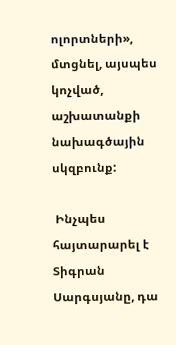ոլորտների», մտցնել, այսպես կոչված, աշխատանքի նախագծային սկզբունք:

 Ինչպես հայտարարել է Տիգրան Սարգսյանը, դա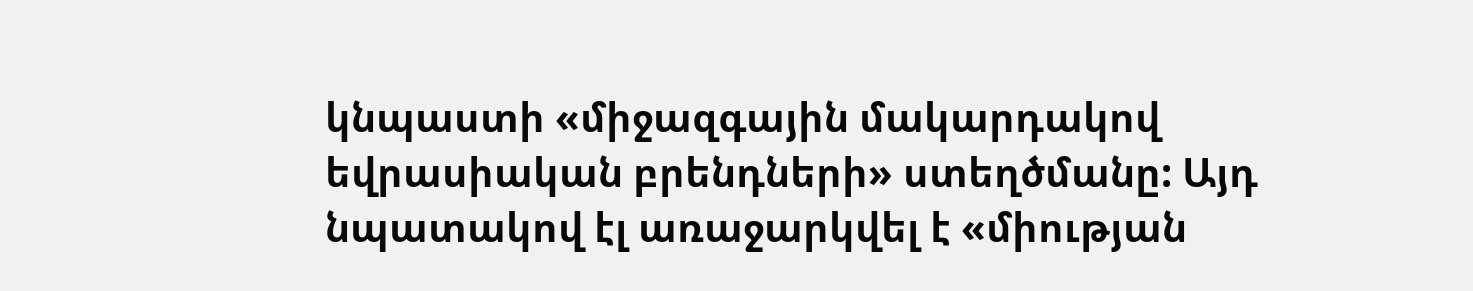կնպաստի «միջազգային մակարդակով եվրասիական բրենդների» ստեղծմանը: Այդ նպատակով էլ առաջարկվել է «միության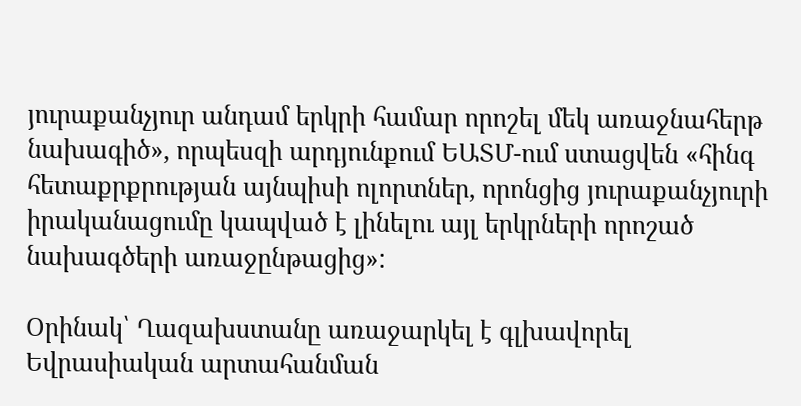յուրաքանչյուր անդամ երկրի համար որոշել մեկ առաջնահերթ նախագիծ», որպեսզի արդյունքում ԵԱՏՄ-ում ստացվեն «հինգ հետաքրքրության այնպիսի ոլորտներ, որոնցից յուրաքանչյուրի իրականացումը կապված է լինելու այլ երկրների որոշած նախագծերի առաջընթացից»:

Օրինակ՝ Ղազախստանը առաջարկել է գլխավորել Եվրասիական արտահանման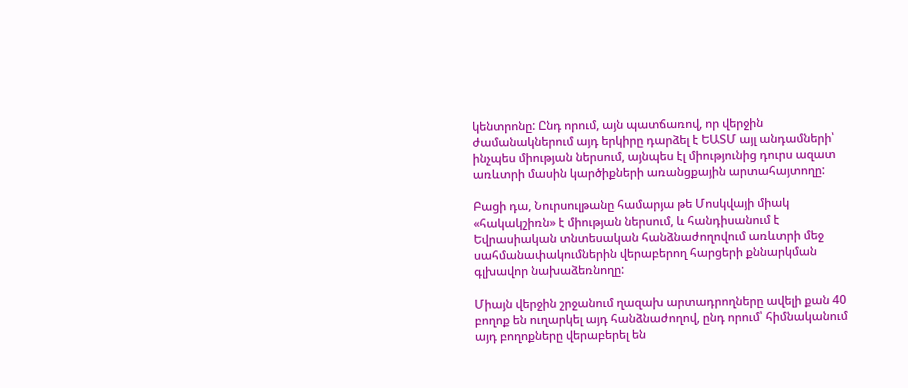կենտրոնը: Ընդ որում, այն պատճառով, որ վերջին ժամանակներում այդ երկիրը դարձել է ԵԱՏՄ այլ անդամների՝ ինչպես միության ներսում, այնպես էլ միությունից դուրս ազատ առևտրի մասին կարծիքների առանցքային արտահայտողը:

Բացի դա, Նուրսուլթանը համարյա թե Մոսկվայի միակ «հակակշիռն» է միության ներսում, և հանդիսանում է Եվրասիական տնտեսական հանձնաժողովում առևտրի մեջ սահմանափակումներին վերաբերող հարցերի քննարկման գլխավոր նախաձեռնողը:

Միայն վերջին շրջանում ղազախ արտադրողները ավելի քան 40 բողոք են ուղարկել այդ հանձնաժողով, ընդ որում՝ հիմնականում այդ բողոքները վերաբերել են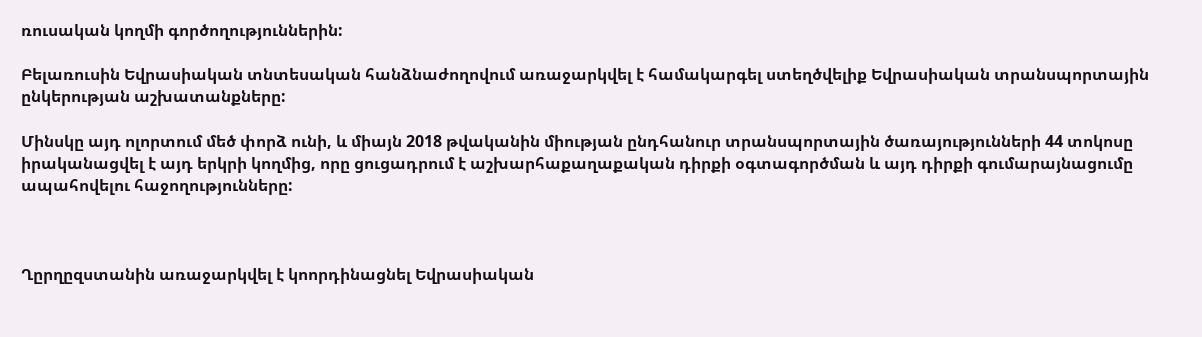ռուսական կողմի գործողություններին:

Բելառուսին Եվրասիական տնտեսական հանձնաժողովում առաջարկվել է համակարգել ստեղծվելիք Եվրասիական տրանսպորտային ընկերության աշխատանքները:

Մինսկը այդ ոլորտում մեծ փորձ ունի, և միայն 2018 թվականին միության ընդհանուր տրանսպորտային ծառայությունների 44 տոկոսը իրականացվել է այդ երկրի կողմից, որը ցուցադրում է աշխարհաքաղաքական դիրքի օգտագործման և այդ դիրքի գումարայնացումը ապահովելու հաջողությունները:



Ղըրղըզստանին առաջարկվել է կոորդինացնել Եվրասիական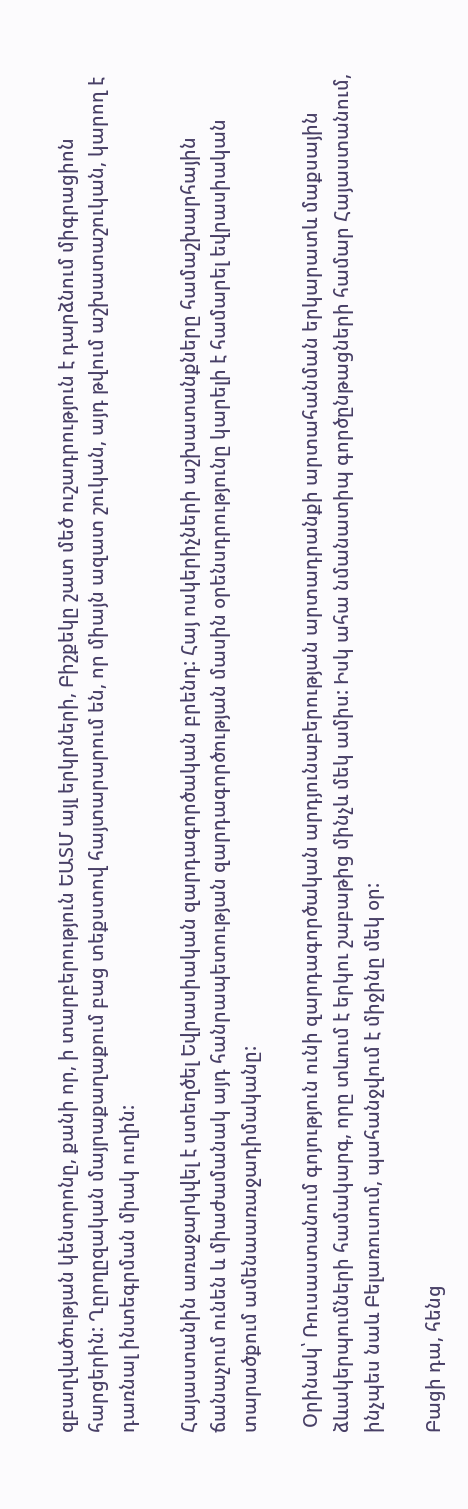զբաղվածության կենտրոնը, քանի որ, ի տարբերություն ԵԱՏՄ այլ երկրների, Բիշքեկը շատ մեծ ուշադրություն է դարձնում միգրացիոն հարցերին: Ղըրղըզական մայրաքաղաքում բաց տեքստով հայտարարում են, որ միայն ազատ շուկան, այդ թվում աշխատաշուկան, կարող է դառնալ ինտեգրման միակ ուղին:

Հայաստանին առաջարկվել է ստեղծել Եվրասիական զարդագործական բրենդ: Հայ ոսկերիչների աշխատանքները համաշխարհային ճանաչում ունեն և միաժամանակ այդ հանրապետության զարդագործության մասին օրենսդրությունը կարելի է համարել եվրասիական տարածքում ամենաառաջադիմականը:

 Օրինակ՝ Ռուսաստանում գոյություն ունի զարդագործական արդյունաբերության արտադրանքի արտահանման երկարատև մաքսային ձևակերպումների համակարգ, որը տևում է երկու շաբաթից մինչև մեկ ամիս: Իսկ ահա նմանատիպ գործընթացների համար Հայաստանում, ինչպես նաև Բելառուսում, պահանջվում է միջինը մեկ օր:

Բացի դա, հենց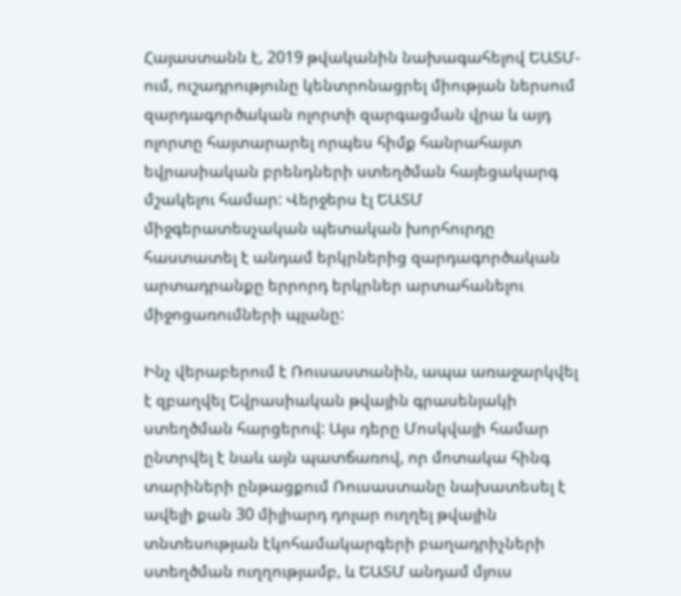Հայաստանն է, 2019 թվականին նախագահելով ԵԱՏՄ-ում, ուշադրությունը կենտրոնացրել միության ներսում զարդագործական ոլորտի զարգացման վրա և այդ ոլորտը հայտարարել որպես հիմք հանրահայտ եվրասիական բրենդների ստեղծման հայեցակարգ մշակելու համար: Վերջերս էլ ԵԱՏՄ միջգերատեսչական պետական խորհուրդը հաստատել է անդամ երկրներից զարդագործական արտադրանքը երրորդ երկրներ արտահանելու միջոցառումների պլանը:

Ինչ վերաբերում է Ռուսաստանին, ապա առաջարկվել է զբաղվել Եվրասիական թվային գրասենյակի ստեղծման հարցերով: Այս դերը Մոսկվայի համար ընտրվել է նաև այն պատճառով, որ մոտակա հինգ տարիների ընթացքում Ռուսաստանը նախատեսել է ավելի քան 30 միլիարդ դոլար ուղղել թվային տնտեսության էկոհամակարգերի բաղադրիչների ստեղծման ուղղությամբ, և ԵԱՏՄ անդամ մյուս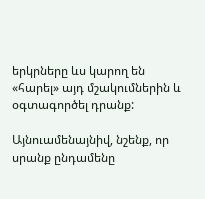երկրները ևս կարող են «հարել» այդ մշակումներին և օգտագործել դրանք:

Այնուամենայնիվ, նշենք, որ սրանք ընդամենը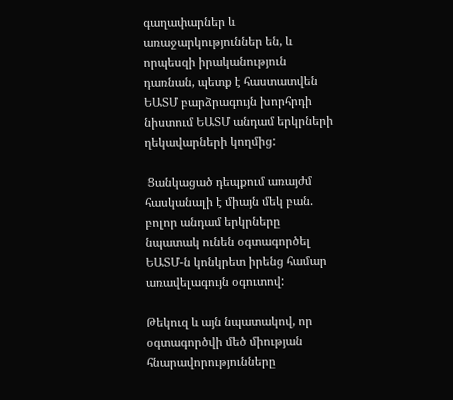գաղափարներ և առաջարկություններ են, և որպեսզի իրականություն դառնան, պետք է հաստատվեն ԵԱՏՄ բարձրագույն խորհրդի նիստում ԵԱՏՄ անդամ երկրների ղեկավարների կողմից:

 Ցանկացած դեպքում առայժմ հասկանալի է միայն մեկ բան. բոլոր անդամ երկրները նպատակ ունեն օգտագործել ԵԱՏՄ-ն կոնկրետ իրենց համար առավելագույն օգուտով:

Թեկուզ և այն նպատակով, որ օգտագործվի մեծ միության հնարավորությունները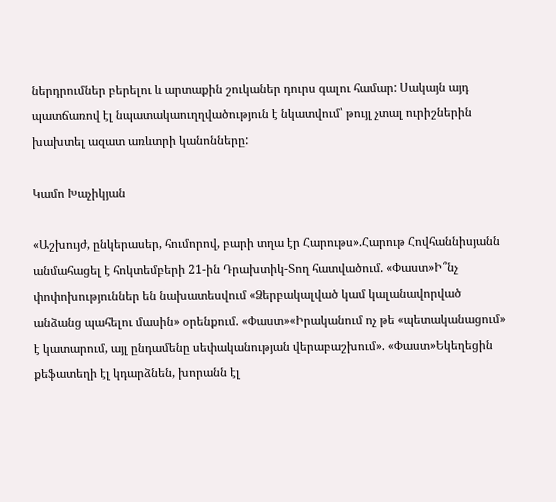ներդրումներ բերելու և արտաքին շուկաներ դուրս գալու համար: Սակայն այդ պատճառով էլ նպատակաուղղվածություն է նկատվում՝ թույլ չտալ ուրիշներին խախտել ազատ առևտրի կանոնները:

Կամո Խաչիկյան

«Աշխույժ, ընկերասեր, հումորով, բարի տղա էր Հարութս».Հարութ Հովհաննիսյանն անմահացել է հոկտեմբերի 21-ին Դրախտիկ-Տող հատվածում. «Փաստ»Ի՞նչ փոփոխություններ են նախատեսվում «Ձերբակալված կամ կալանավորված անձանց պահելու մասին» օրենքում. «Փաստ»«Իրականում ոչ թե «պետականացում» է կատարում, այլ ընդամենը սեփականության վերաբաշխում». «Փաստ»Եկեղեցին քեֆատեղի էլ կդարձնեն, խորանն էլ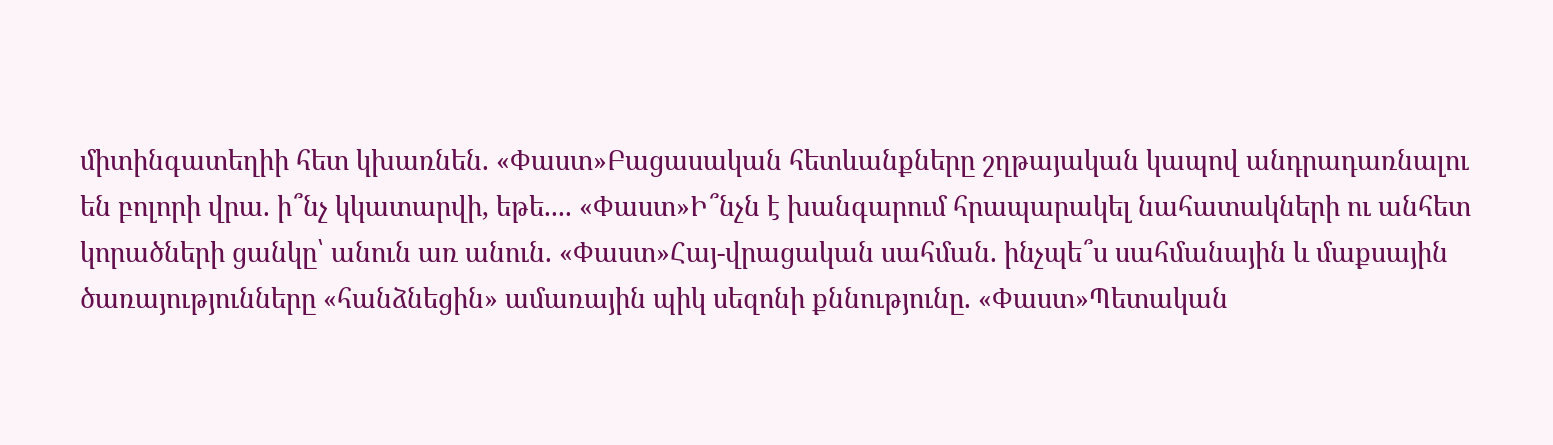միտինգատեղիի հետ կխառնեն. «Փաստ»Բացասական հետևանքները շղթայական կապով անդրադառնալու են բոլորի վրա. ի՞նչ կկատարվի, եթե.... «Փաստ»Ի՞նչն է խանգարում հրապարակել նահատակների ու անհետ կորածների ցանկը՝ անուն առ անուն. «Փաստ»Հայ-վրացական սահման. ինչպե՞ս սահմանային և մաքսային ծառայությունները «հանձնեցին» ամառային պիկ սեզոնի քննությունը. «Փաստ»Պետական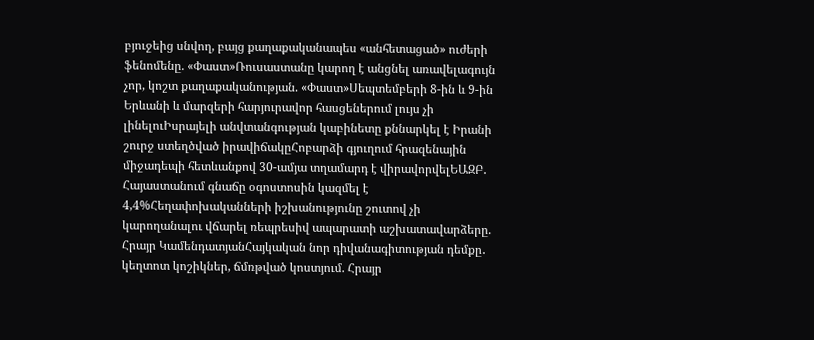բյուջեից սնվող, բայց քաղաքականապես «անհետացած» ուժերի ֆենոմենը. «Փաստ»Ռուսաստանը կարող է անցնել առավելագույն չոր, կոշտ քաղաքականության. «Փաստ»Սեպտեմբերի 8-ին և 9-ին Երևանի և մարզերի հարյուրավոր հասցեներում լույս չի լինելուԻսրայելի անվտանգության կաբինետը քննարկել է Իրանի շուրջ ստեղծված իրավիճակըՀոբարձի գյուղում հրազենային միջադեպի հետևանքով 30-ամյա տղամարդ է վիրավորվելԵԱԶԲ․ Հայաստանում գնաճը օգոստոսին կազմել է 4,4%Հեղափոխականների իշխանությունը շուտով չի կարողանալու վճարել ռեպրեսիվ ապարատի աշխատավարձերը. Հրայր ԿամենդատյանՀայկական նոր դիվանագիտության դեմքը․ կեղտոտ կոշիկներ, ճմռթված կոստյում. Հրայր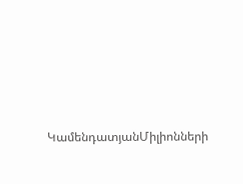ԿամենդատյանՄիլիոնների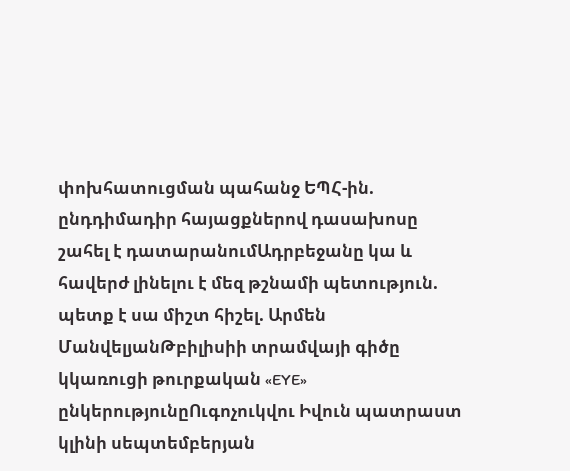փոխհատուցման պահանջ ԵՊՀ-ին. ընդդիմադիր հայացքներով դասախոսը շահել է դատարանումԱդրբեջանը կա և հավերժ լինելու է մեզ թշնամի պետություն. պետք է սա միշտ հիշել. Արմեն ՄանվելյանԹբիլիսիի տրամվայի գիծը կկառուցի թուրքական «EYE» ընկերությունըՈւգոչուկվու Իվուն պատրաստ կլինի սեպտեմբերյան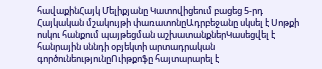հավաքինՀայկ Մելիքյանը Կատովիցեում բացեց 5-րդ Հայկական մշակույթի փառատոնըԱդրբեջանը սկսել է Սոթքի ոսկու հանքում պայթեցման աշխատանքներԿասեցվել է հանրային սննդի օբյեկտի արտադրական գործունեությունըՈւիթքոֆը հայտարարել է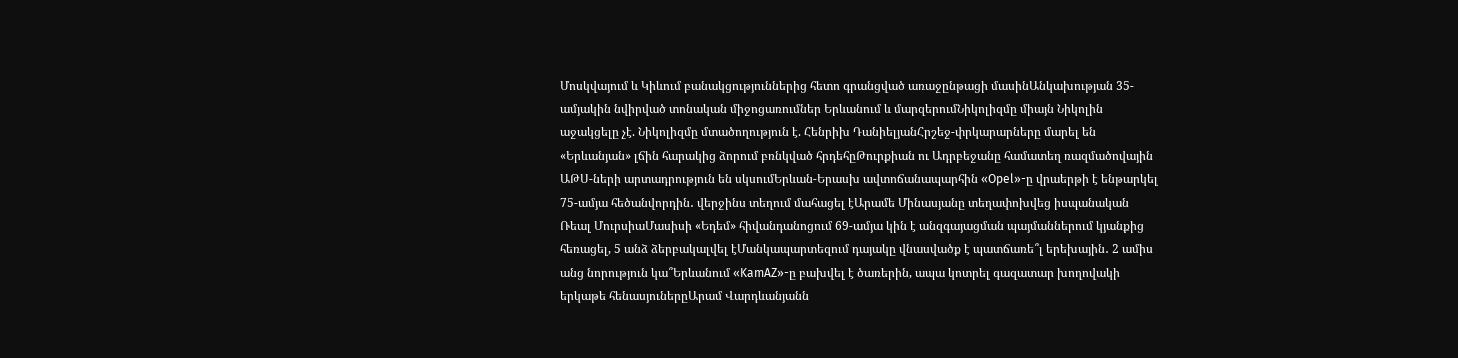Մոսկվայում և Կիևում բանակցություններից հետո գրանցված առաջընթացի մասինԱնկախության 35-ամյակին նվիրված տոնական միջոցառումներ Երևանում և մարզերումՆիկոլիզմը միայն Նիկոլին աջակցելը չէ. Նիկոլիզմը մտածողություն է. Հենրիխ ԴանիելյանՀրշեջ-փրկարարները մարել են «Երևանյան» լճին հարակից ձորում բռնկված հրդեհըԹուրքիան ու Ադրբեջանը համատեղ ռազմածովային ԱԹՍ-ների արտադրություն են սկսումԵրևան-Երասխ ավտոճանապարհին «Opel»-ը վրաերթի է ենթարկել 75-ամյա հեծանվորդին․ վերջինս տեղում մահացել էԱրամե Մինասյանը տեղափոխվեց իսպանական Ռեալ ՄուրսիաՄասիսի «Եդեմ» հիվանդանոցում 69-ամյա կին է անզգայացման պայմաններում կյանքից հեռացել, 5 անձ ձերբակալվել էՄանկապարտեզում դայակը վնասվածք է պատճառե՞լ երեխային․ 2 ամիս անց նորություն կա՞Երևանում «KamAZ»-ը բախվել է ծառերին, ապա կոտրել գազատար խողովակի երկաթե հենասյուներըԱրամ Վարդևանյանն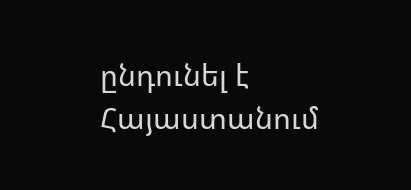ընդունել է Հայաստանում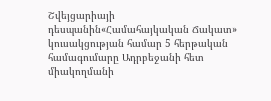Շվեյցարիայի դեսպանին«Համահայկական Ճակատ» կուսակցության համար 5 հերթական համագումարը Ադրբեջանի հետ միակողմանի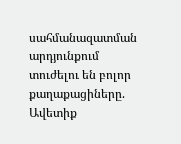սահմանազատման արդյունքում տուժելու են բոլոր քաղաքացիները. Ավետիք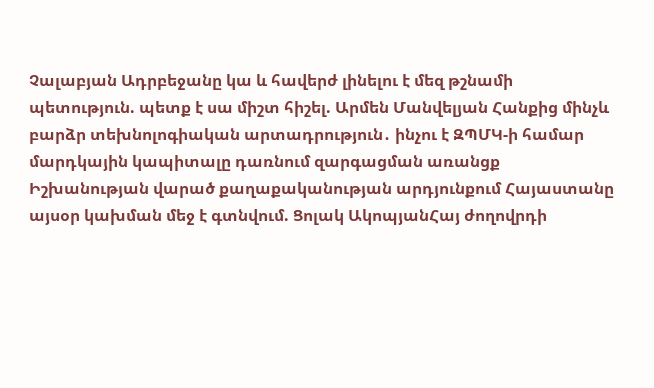Չալաբյան Ադրբեջանը կա և հավերժ լինելու է մեզ թշնամի պետություն. պետք է սա միշտ հիշել. Արմեն Մանվելյան Հանքից մինչև բարձր տեխնոլոգիական արտադրություն․ ինչու է ԶՊՄԿ-ի համար մարդկային կապիտալը դառնում զարգացման առանցք Իշխանության վարած քաղաքականության արդյունքում Հայաստանը այսօր կախման մեջ է գտնվում. Ցոլակ ԱկոպյանՀայ ժողովրդի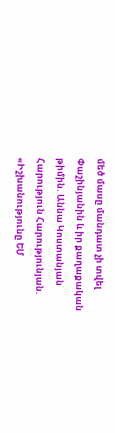մեծ մասը մանդատ չի տվել Փաշինյանին և իր քաղաքական թիմին. Աննա Կոստանյան Հարություն Հարությունյան. «Իշխանությունը ԵՄ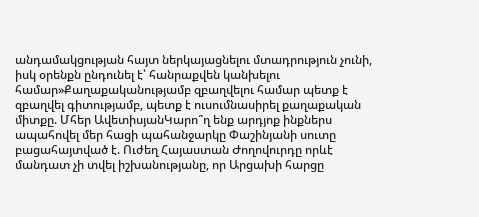անդամակցության հայտ ներկայացնելու մտադրություն չունի, իսկ օրենքն ընդունել է՝ հանրաքվեն կանխելու համար»Քաղաքականությամբ զբաղվելու համար պետք է զբաղվել գիտությամբ, պետք է ուսումնասիրել քաղաքական միտքը. Մհեր ԱվետիսյանԿարո՞ղ ենք արդյոք ինքներս ապահովել մեր հացի պահանջարկը Փաշինյանի սուտը բացահայտված է. Ուժեղ Հայաստան Ժողովուրդը որևէ մանդատ չի տվել իշխանությանը, որ Արցախի հարցը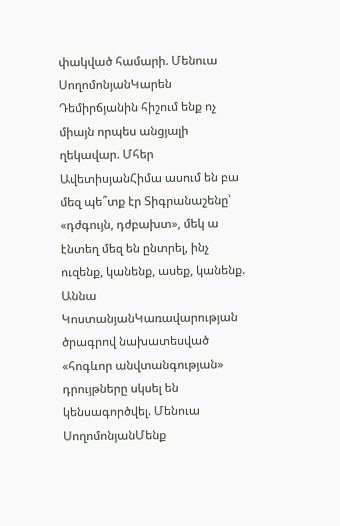փակված համարի. Մենուա ՍողոմոնյանԿարեն Դեմիրճյանին հիշում ենք ոչ միայն որպես անցյալի ղեկավար. Մհեր ԱվետիսյանՀիմա ասում են բա մեզ պե՞տք էր Տիգրանաշենը՝ «դժգույն, դժբախտ», մեկ ա էնտեղ մեզ են ընտրել, ինչ ուզենք, կանենք, ասեք, կանենք. Աննա ԿոստանյանԿառավարության ծրագրով նախատեսված «հոգևոր անվտանգության» դրույթները սկսել են կենսագործվել. Մենուա ՍողոմոնյանՄենք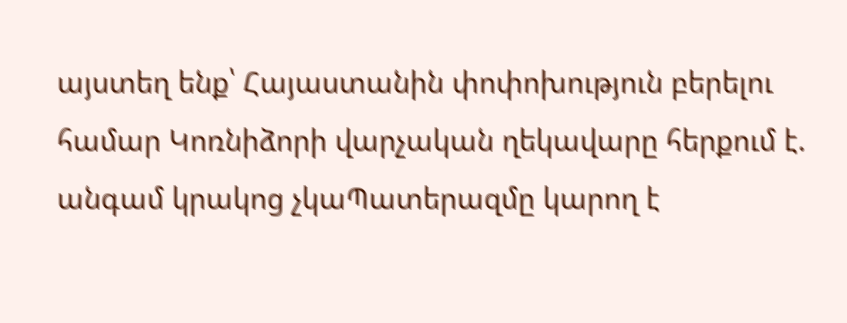այստեղ ենք՝ Հայաստանին փոփոխություն բերելու համար Կոռնիձորի վարչական ղեկավարը հերքում է. անգամ կրակոց չկաՊատերազմը կարող է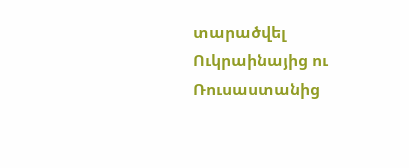տարածվել Ուկրաինայից ու Ռուսաստանից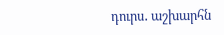դուրս․ աշխարհն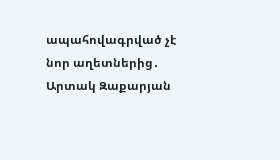ապահովագրված չէ նոր աղետներից․ Արտակ Զաքարյան